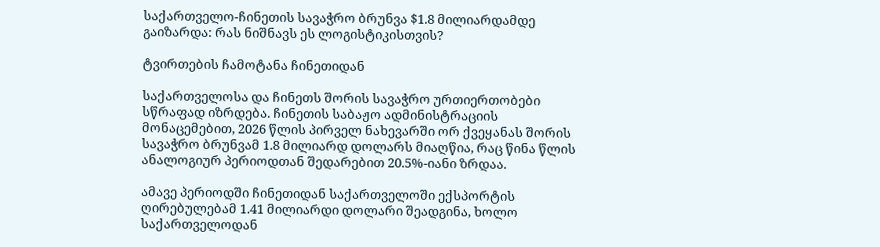საქართველო-ჩინეთის სავაჭრო ბრუნვა $1.8 მილიარდამდე გაიზარდა: რას ნიშნავს ეს ლოგისტიკისთვის?

ტვირთების ჩამოტანა ჩინეთიდან

საქართველოსა და ჩინეთს შორის სავაჭრო ურთიერთობები სწრაფად იზრდება. ჩინეთის საბაჟო ადმინისტრაციის მონაცემებით, 2026 წლის პირველ ნახევარში ორ ქვეყანას შორის სავაჭრო ბრუნვამ 1.8 მილიარდ დოლარს მიაღწია, რაც წინა წლის ანალოგიურ პერიოდთან შედარებით 20.5%-იანი ზრდაა.

ამავე პერიოდში ჩინეთიდან საქართველოში ექსპორტის ღირებულებამ 1.41 მილიარდი დოლარი შეადგინა, ხოლო საქართველოდან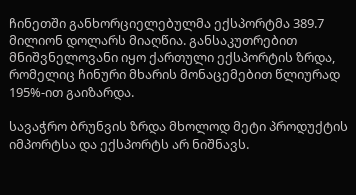ჩინეთში განხორციელებულმა ექსპორტმა 389.7 მილიონ დოლარს მიაღწია. განსაკუთრებით მნიშვნელოვანი იყო ქართული ექსპორტის ზრდა, რომელიც ჩინური მხარის მონაცემებით წლიურად 195%-ით გაიზარდა.

სავაჭრო ბრუნვის ზრდა მხოლოდ მეტი პროდუქტის იმპორტსა და ექსპორტს არ ნიშნავს.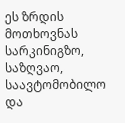ეს ზრდის მოთხოვნას სარკინიგზო, საზღვაო, საავტომობილო და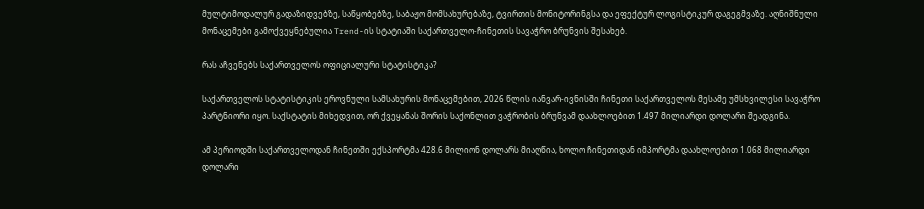მულტიმოდალურ გადაზიდვებზე, საწყობებზე, საბაჟო მომსახურებაზე, ტვირთის მონიტორინგსა და ეფექტურ ლოგისტიკურ დაგეგმვაზე. აღნიშნული მონაცემები გამოქვეყნებულია Trend-ის სტატიაში საქართველო-ჩინეთის სავაჭრო ბრუნვის შესახებ.

რას აჩვენებს საქართველოს ოფიციალური სტატისტიკა?

საქართველოს სტატისტიკის ეროვნული სამსახურის მონაცემებით, 2026 წლის იანვარ-ივნისში ჩინეთი საქართველოს მესამე უმსხვილესი სავაჭრო პარტნიორი იყო. საქსტატის მიხედვით, ორ ქვეყანას შორის საქონლით ვაჭრობის ბრუნვამ დაახლოებით 1.497 მილიარდი დოლარი შეადგინა.

ამ პერიოდში საქართველოდან ჩინეთში ექსპორტმა 428.6 მილიონ დოლარს მიაღწია, ხოლო ჩინეთიდან იმპორტმა დაახლოებით 1.068 მილიარდი დოლარი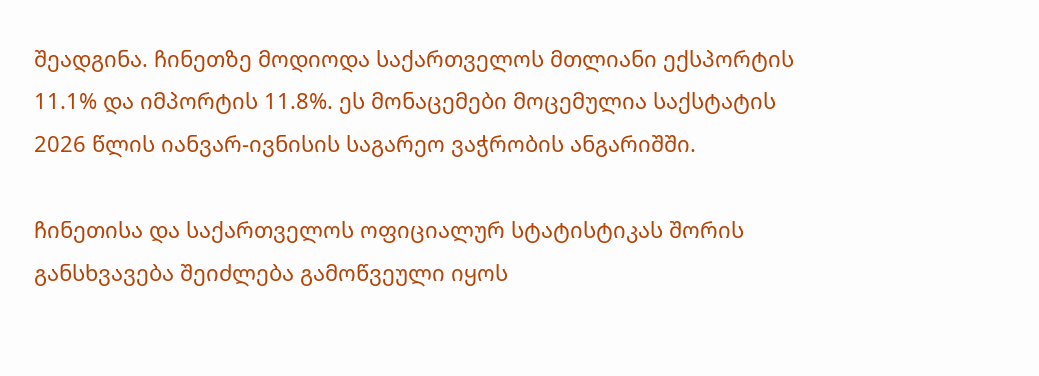შეადგინა. ჩინეთზე მოდიოდა საქართველოს მთლიანი ექსპორტის 11.1% და იმპორტის 11.8%. ეს მონაცემები მოცემულია საქსტატის 2026 წლის იანვარ-ივნისის საგარეო ვაჭრობის ანგარიშში.

ჩინეთისა და საქართველოს ოფიციალურ სტატისტიკას შორის განსხვავება შეიძლება გამოწვეული იყოს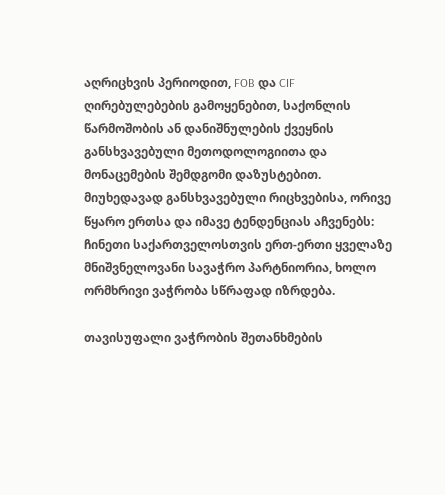აღრიცხვის პერიოდით, FOB და CIF ღირებულებების გამოყენებით, საქონლის წარმოშობის ან დანიშნულების ქვეყნის განსხვავებული მეთოდოლოგიითა და მონაცემების შემდგომი დაზუსტებით. მიუხედავად განსხვავებული რიცხვებისა, ორივე წყარო ერთსა და იმავე ტენდენციას აჩვენებს: ჩინეთი საქართველოსთვის ერთ-ერთი ყველაზე მნიშვნელოვანი სავაჭრო პარტნიორია, ხოლო ორმხრივი ვაჭრობა სწრაფად იზრდება.

თავისუფალი ვაჭრობის შეთანხმების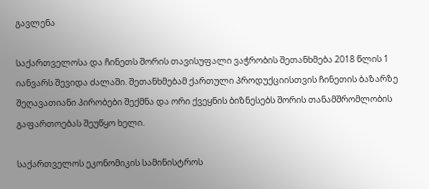გავლენა

საქართველოსა და ჩინეთს შორის თავისუფალი ვაჭრობის შეთანხმება 2018 წლის 1 იანვარს შევიდა ძალაში. შეთანხმებამ ქართული პროდუქციისთვის ჩინეთის ბაზარზე შეღავათიანი პირობები შექმნა და ორი ქვეყნის ბიზნესებს შორის თანამშრომლობის გაფართოებას შეუწყო ხელი.

საქართველოს ეკონომიკის სამინისტროს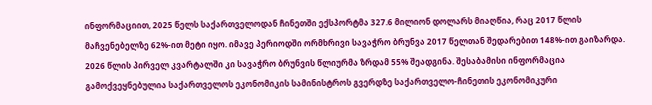ინფორმაციით, 2025 წელს საქართველოდან ჩინეთში ექსპორტმა 327.6 მილიონ დოლარს მიაღწია, რაც 2017 წლის მაჩვენებელზე 62%-ით მეტი იყო. იმავე პერიოდში ორმხრივი სავაჭრო ბრუნვა 2017 წელთან შედარებით 148%-ით გაიზარდა. 2026 წლის პირველ კვარტალში კი სავაჭრო ბრუნვის წლიურმა ზრდამ 55% შეადგინა. შესაბამისი ინფორმაცია გამოქვეყნებულია საქართველოს ეკონომიკის სამინისტროს გვერდზე საქართველო-ჩინეთის ეკონომიკური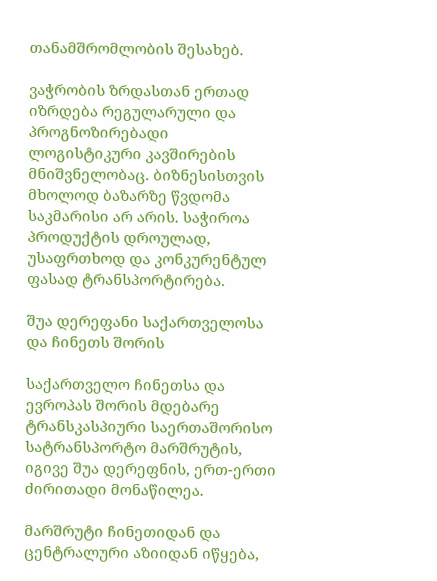თანამშრომლობის შესახებ.

ვაჭრობის ზრდასთან ერთად იზრდება რეგულარული და პროგნოზირებადი ლოგისტიკური კავშირების მნიშვნელობაც. ბიზნესისთვის მხოლოდ ბაზარზე წვდომა საკმარისი არ არის. საჭიროა პროდუქტის დროულად, უსაფრთხოდ და კონკურენტულ ფასად ტრანსპორტირება.

შუა დერეფანი საქართველოსა და ჩინეთს შორის

საქართველო ჩინეთსა და ევროპას შორის მდებარე ტრანსკასპიური საერთაშორისო სატრანსპორტო მარშრუტის, იგივე შუა დერეფნის, ერთ-ერთი ძირითადი მონაწილეა.

მარშრუტი ჩინეთიდან და ცენტრალური აზიიდან იწყება,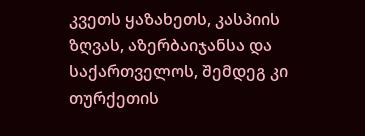კვეთს ყაზახეთს, კასპიის ზღვას, აზერბაიჯანსა და საქართველოს, შემდეგ კი თურქეთის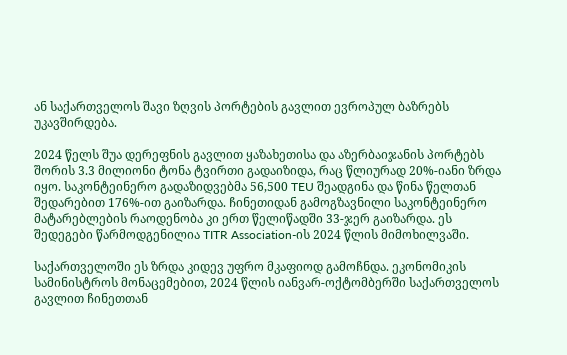ან საქართველოს შავი ზღვის პორტების გავლით ევროპულ ბაზრებს უკავშირდება.

2024 წელს შუა დერეფნის გავლით ყაზახეთისა და აზერბაიჯანის პორტებს შორის 3.3 მილიონი ტონა ტვირთი გადაიზიდა, რაც წლიურად 20%-იანი ზრდა იყო. საკონტეინერო გადაზიდვებმა 56,500 TEU შეადგინა და წინა წელთან შედარებით 176%-ით გაიზარდა. ჩინეთიდან გამოგზავნილი საკონტეინერო მატარებლების რაოდენობა კი ერთ წელიწადში 33-ჯერ გაიზარდა. ეს შედეგები წარმოდგენილია TITR Association-ის 2024 წლის მიმოხილვაში.

საქართველოში ეს ზრდა კიდევ უფრო მკაფიოდ გამოჩნდა. ეკონომიკის სამინისტროს მონაცემებით, 2024 წლის იანვარ-ოქტომბერში საქართველოს გავლით ჩინეთთან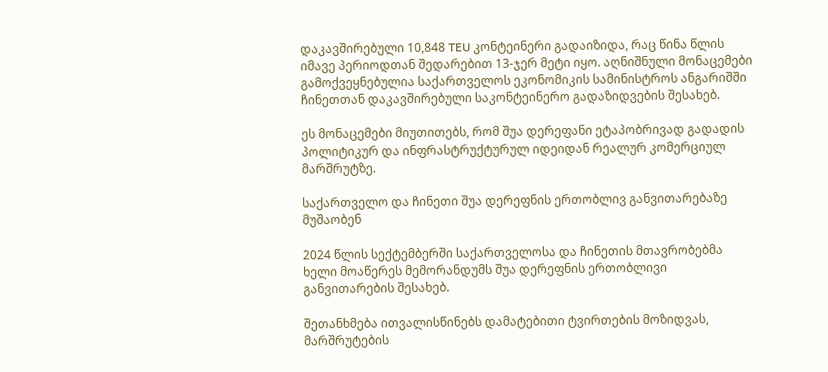დაკავშირებული 10,848 TEU კონტეინერი გადაიზიდა, რაც წინა წლის იმავე პერიოდთან შედარებით 13-ჯერ მეტი იყო. აღნიშნული მონაცემები გამოქვეყნებულია საქართველოს ეკონომიკის სამინისტროს ანგარიშში ჩინეთთან დაკავშირებული საკონტეინერო გადაზიდვების შესახებ.

ეს მონაცემები მიუთითებს, რომ შუა დერეფანი ეტაპობრივად გადადის პოლიტიკურ და ინფრასტრუქტურულ იდეიდან რეალურ კომერციულ მარშრუტზე.

საქართველო და ჩინეთი შუა დერეფნის ერთობლივ განვითარებაზე მუშაობენ

2024 წლის სექტემბერში საქართველოსა და ჩინეთის მთავრობებმა ხელი მოაწერეს მემორანდუმს შუა დერეფნის ერთობლივი განვითარების შესახებ.

შეთანხმება ითვალისწინებს დამატებითი ტვირთების მოზიდვას, მარშრუტების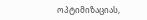ოპტიმიზაციას,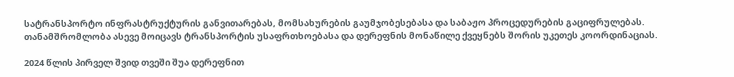სატრანსპორტო ინფრასტრუქტურის განვითარებას, მომსახურების გაუმჯობესებასა და საბაჟო პროცედურების გაციფრულებას. თანამშრომლობა ასევე მოიცავს ტრანსპორტის უსაფრთხოებასა და დერეფნის მონაწილე ქვეყნებს შორის უკეთეს კოორდინაციას.

2024 წლის პირველ შვიდ თვეში შუა დერეფნით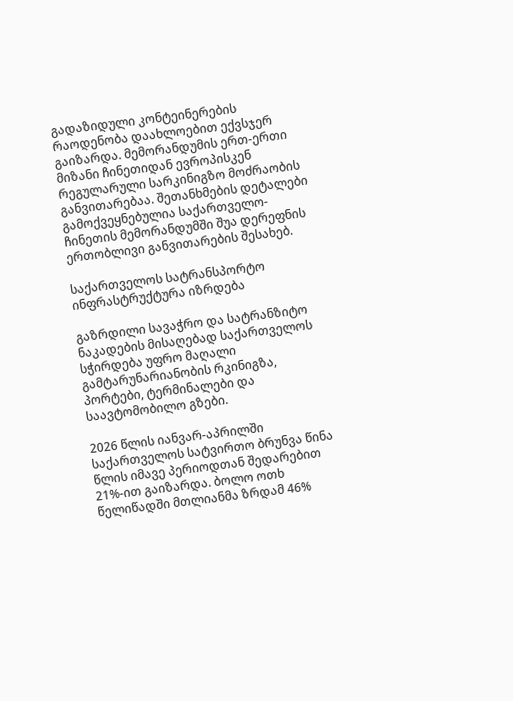გადაზიდული კონტეინერების რაოდენობა დაახლოებით ექვსჯერ გაიზარდა. მემორანდუმის ერთ-ერთი მიზანი ჩინეთიდან ევროპისკენ რეგულარული სარკინიგზო მოძრაობის განვითარებაა. შეთანხმების დეტალები გამოქვეყნებულია საქართველო-ჩინეთის მემორანდუმში შუა დერეფნის ერთობლივი განვითარების შესახებ.

საქართველოს სატრანსპორტო ინფრასტრუქტურა იზრდება

გაზრდილი სავაჭრო და სატრანზიტო ნაკადების მისაღებად საქართველოს სჭირდება უფრო მაღალი გამტარუნარიანობის რკინიგზა, პორტები, ტერმინალები და საავტომობილო გზები.

2026 წლის იანვარ-აპრილში საქართველოს სატვირთო ბრუნვა წინა წლის იმავე პერიოდთან შედარებით 21%-ით გაიზარდა. ბოლო ოთხ წელიწადში მთლიანმა ზრდამ 46%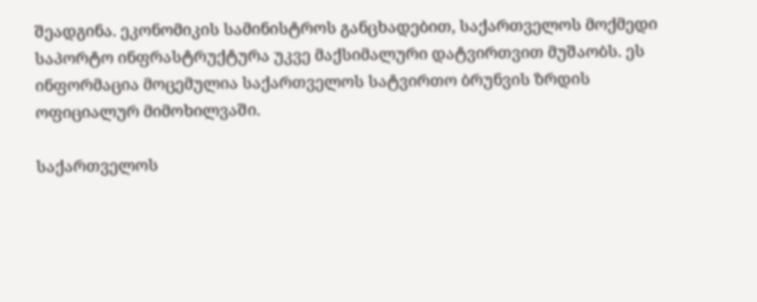შეადგინა. ეკონომიკის სამინისტროს განცხადებით, საქართველოს მოქმედი საპორტო ინფრასტრუქტურა უკვე მაქსიმალური დატვირთვით მუშაობს. ეს ინფორმაცია მოცემულია საქართველოს სატვირთო ბრუნვის ზრდის ოფიციალურ მიმოხილვაში.

საქართველოს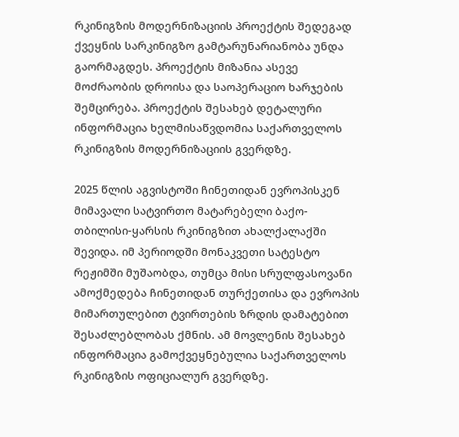რკინიგზის მოდერნიზაციის პროექტის შედეგად ქვეყნის სარკინიგზო გამტარუნარიანობა უნდა გაორმაგდეს. პროექტის მიზანია ასევე მოძრაობის დროისა და საოპერაციო ხარჯების შემცირება. პროექტის შესახებ დეტალური ინფორმაცია ხელმისაწვდომია საქართველოს რკინიგზის მოდერნიზაციის გვერდზე.

2025 წლის აგვისტოში ჩინეთიდან ევროპისკენ მიმავალი სატვირთო მატარებელი ბაქო-თბილისი-ყარსის რკინიგზით ახალქალაქში შევიდა. იმ პერიოდში მონაკვეთი სატესტო რეჟიმში მუშაობდა, თუმცა მისი სრულფასოვანი ამოქმედება ჩინეთიდან თურქეთისა და ევროპის მიმართულებით ტვირთების ზრდის დამატებით შესაძლებლობას ქმნის. ამ მოვლენის შესახებ ინფორმაცია გამოქვეყნებულია საქართველოს რკინიგზის ოფიციალურ გვერდზე.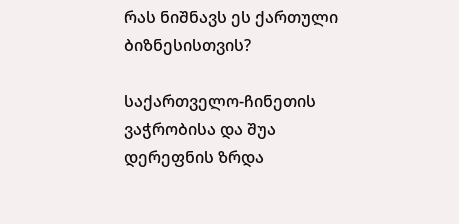რას ნიშნავს ეს ქართული ბიზნესისთვის?

საქართველო-ჩინეთის ვაჭრობისა და შუა დერეფნის ზრდა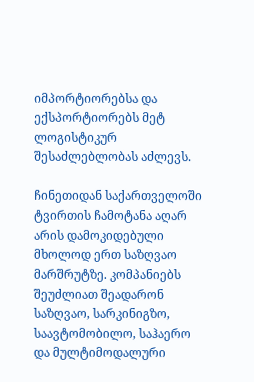იმპორტიორებსა და ექსპორტიორებს მეტ ლოგისტიკურ შესაძლებლობას აძლევს.

ჩინეთიდან საქართველოში ტვირთის ჩამოტანა აღარ არის დამოკიდებული მხოლოდ ერთ საზღვაო მარშრუტზე. კომპანიებს შეუძლიათ შეადარონ საზღვაო, სარკინიგზო, საავტომობილო, საჰაერო და მულტიმოდალური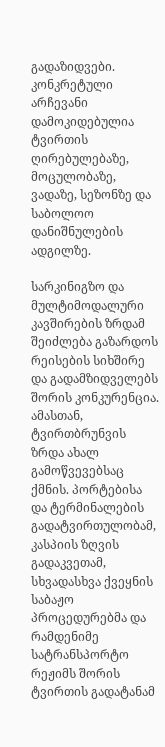გადაზიდვები. კონკრეტული არჩევანი დამოკიდებულია ტვირთის ღირებულებაზე, მოცულობაზე, ვადაზე, სეზონზე და საბოლოო დანიშნულების ადგილზე.

სარკინიგზო და მულტიმოდალური კავშირების ზრდამ შეიძლება გაზარდოს რეისების სიხშირე და გადამზიდველებს შორის კონკურენცია. ამასთან, ტვირთბრუნვის ზრდა ახალ გამოწვევებსაც ქმნის. პორტებისა და ტერმინალების გადატვირთულობამ, კასპიის ზღვის გადაკვეთამ, სხვადასხვა ქვეყნის საბაჟო პროცედურებმა და რამდენიმე სატრანსპორტო რეჟიმს შორის ტვირთის გადატანამ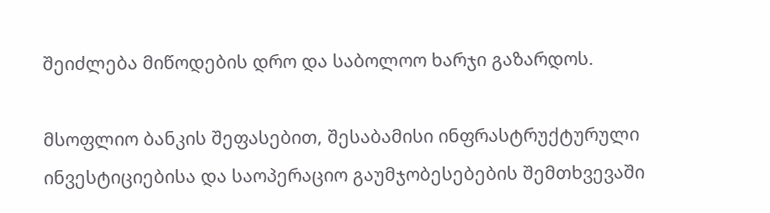შეიძლება მიწოდების დრო და საბოლოო ხარჯი გაზარდოს.

მსოფლიო ბანკის შეფასებით, შესაბამისი ინფრასტრუქტურული ინვესტიციებისა და საოპერაციო გაუმჯობესებების შემთხვევაში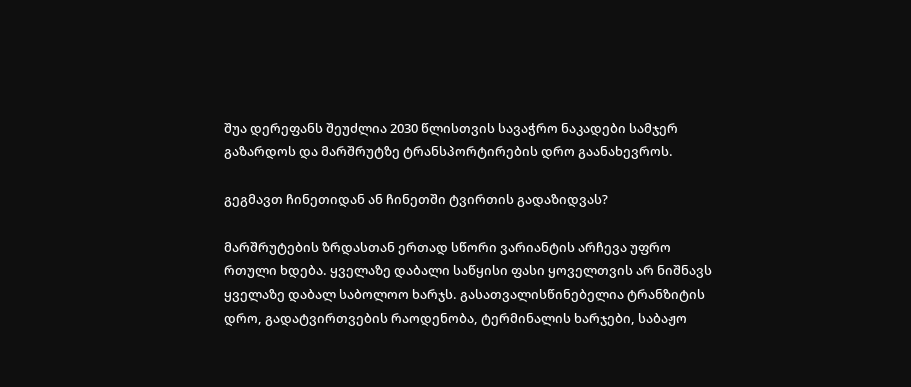შუა დერეფანს შეუძლია 2030 წლისთვის სავაჭრო ნაკადები სამჯერ გაზარდოს და მარშრუტზე ტრანსპორტირების დრო გაანახევროს.

გეგმავთ ჩინეთიდან ან ჩინეთში ტვირთის გადაზიდვას?

მარშრუტების ზრდასთან ერთად სწორი ვარიანტის არჩევა უფრო რთული ხდება. ყველაზე დაბალი საწყისი ფასი ყოველთვის არ ნიშნავს ყველაზე დაბალ საბოლოო ხარჯს. გასათვალისწინებელია ტრანზიტის დრო, გადატვირთვების რაოდენობა, ტერმინალის ხარჯები, საბაჟო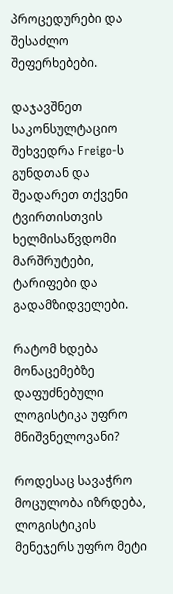პროცედურები და შესაძლო შეფერხებები.

დაჯავშნეთ საკონსულტაციო შეხვედრა Freigo-ს გუნდთან და შეადარეთ თქვენი ტვირთისთვის ხელმისაწვდომი მარშრუტები, ტარიფები და გადამზიდველები.

რატომ ხდება მონაცემებზე დაფუძნებული ლოგისტიკა უფრო მნიშვნელოვანი?

როდესაც სავაჭრო მოცულობა იზრდება, ლოგისტიკის მენეჯერს უფრო მეტი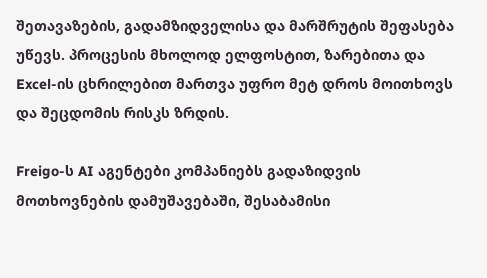შეთავაზების, გადამზიდველისა და მარშრუტის შეფასება უწევს. პროცესის მხოლოდ ელფოსტით, ზარებითა და Excel-ის ცხრილებით მართვა უფრო მეტ დროს მოითხოვს და შეცდომის რისკს ზრდის.

Freigo-ს AI აგენტები კომპანიებს გადაზიდვის მოთხოვნების დამუშავებაში, შესაბამისი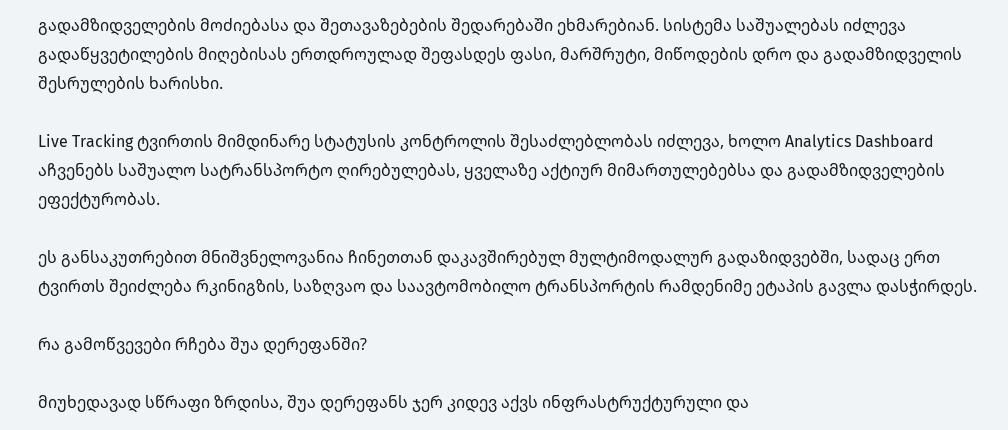გადამზიდველების მოძიებასა და შეთავაზებების შედარებაში ეხმარებიან. სისტემა საშუალებას იძლევა გადაწყვეტილების მიღებისას ერთდროულად შეფასდეს ფასი, მარშრუტი, მიწოდების დრო და გადამზიდველის შესრულების ხარისხი.

Live Tracking ტვირთის მიმდინარე სტატუსის კონტროლის შესაძლებლობას იძლევა, ხოლო Analytics Dashboard აჩვენებს საშუალო სატრანსპორტო ღირებულებას, ყველაზე აქტიურ მიმართულებებსა და გადამზიდველების ეფექტურობას.

ეს განსაკუთრებით მნიშვნელოვანია ჩინეთთან დაკავშირებულ მულტიმოდალურ გადაზიდვებში, სადაც ერთ ტვირთს შეიძლება რკინიგზის, საზღვაო და საავტომობილო ტრანსპორტის რამდენიმე ეტაპის გავლა დასჭირდეს.

რა გამოწვევები რჩება შუა დერეფანში?

მიუხედავად სწრაფი ზრდისა, შუა დერეფანს ჯერ კიდევ აქვს ინფრასტრუქტურული და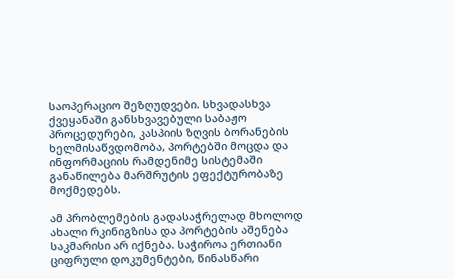საოპერაციო შეზღუდვები. სხვადასხვა ქვეყანაში განსხვავებული საბაჟო პროცედურები, კასპიის ზღვის ბორანების ხელმისაწვდომობა, პორტებში მოცდა და ინფორმაციის რამდენიმე სისტემაში განაწილება მარშრუტის ეფექტურობაზე მოქმედებს.

ამ პრობლემების გადასაჭრელად მხოლოდ ახალი რკინიგზისა და პორტების აშენება საკმარისი არ იქნება. საჭიროა ერთიანი ციფრული დოკუმენტები, წინასწარი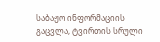საბაჟო ინფორმაციის გაცვლა, ტვირთის სრული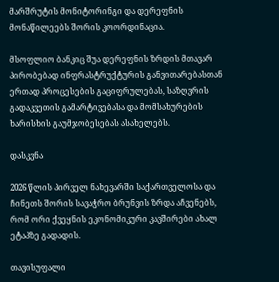მარშრუტის მონიტორინგი და დერეფნის მონაწილეებს შორის კოორდინაცია.

მსოფლიო ბანკიც შუა დერეფნის ზრდის მთავარ პირობებად ინფრასტრუქტურის განვითარებასთან ერთად პროცესების გაციფრულებას, საზღვრის გადაკვეთის გამარტივებასა და მომსახურების ხარისხის გაუმჯობესებას ასახელებს.

დასკვნა

2026 წლის პირველ ნახევარში საქართველოსა და ჩინეთს შორის სავაჭრო ბრუნვის ზრდა აჩვენებს, რომ ორი ქვეყნის ეკონომიკური კავშირები ახალ ეტაპზე გადადის.

თავისუფალი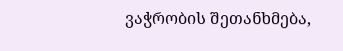ვაჭრობის შეთანხმება,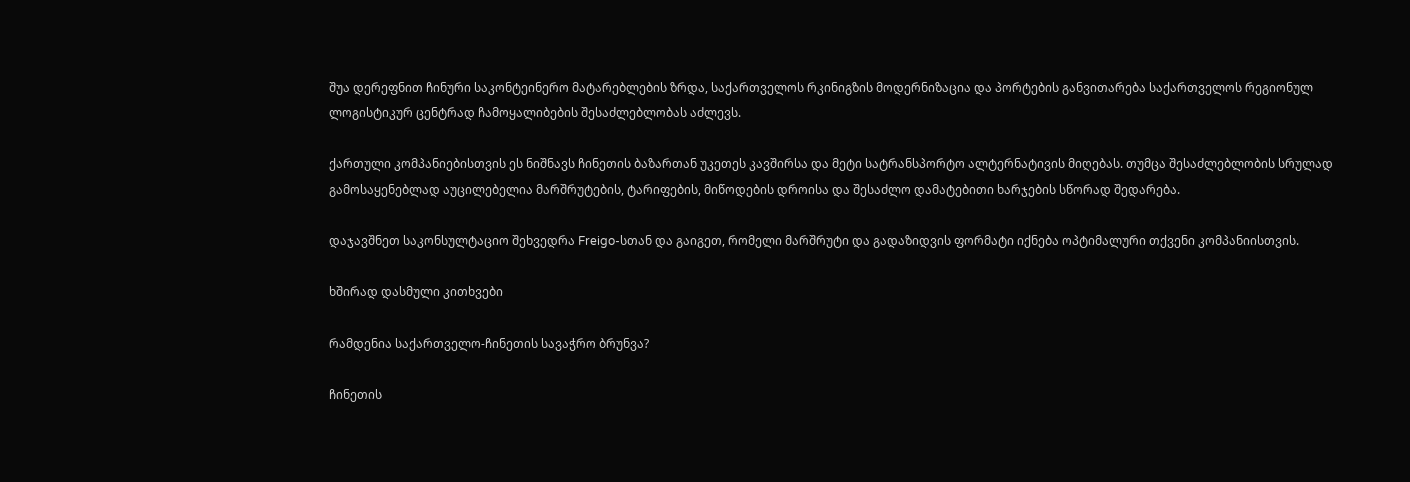შუა დერეფნით ჩინური საკონტეინერო მატარებლების ზრდა, საქართველოს რკინიგზის მოდერნიზაცია და პორტების განვითარება საქართველოს რეგიონულ ლოგისტიკურ ცენტრად ჩამოყალიბების შესაძლებლობას აძლევს.

ქართული კომპანიებისთვის ეს ნიშნავს ჩინეთის ბაზართან უკეთეს კავშირსა და მეტი სატრანსპორტო ალტერნატივის მიღებას. თუმცა შესაძლებლობის სრულად გამოსაყენებლად აუცილებელია მარშრუტების, ტარიფების, მიწოდების დროისა და შესაძლო დამატებითი ხარჯების სწორად შედარება.

დაჯავშნეთ საკონსულტაციო შეხვედრა Freigo-სთან და გაიგეთ, რომელი მარშრუტი და გადაზიდვის ფორმატი იქნება ოპტიმალური თქვენი კომპანიისთვის.

ხშირად დასმული კითხვები

რამდენია საქართველო-ჩინეთის სავაჭრო ბრუნვა?

ჩინეთის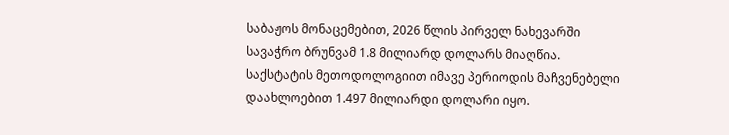საბაჟოს მონაცემებით, 2026 წლის პირველ ნახევარში სავაჭრო ბრუნვამ 1.8 მილიარდ დოლარს მიაღწია. საქსტატის მეთოდოლოგიით იმავე პერიოდის მაჩვენებელი დაახლოებით 1.497 მილიარდი დოლარი იყო.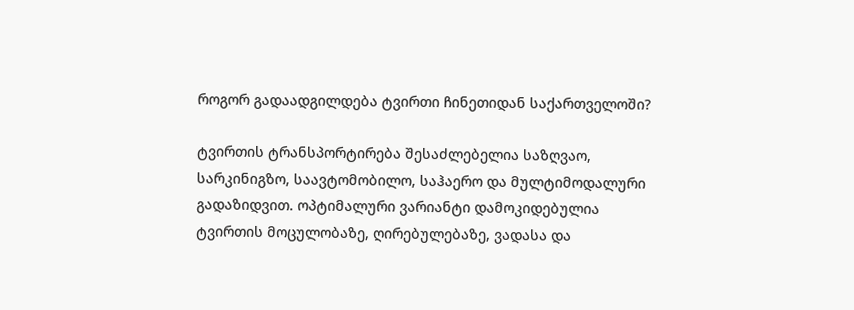როგორ გადაადგილდება ტვირთი ჩინეთიდან საქართველოში?

ტვირთის ტრანსპორტირება შესაძლებელია საზღვაო, სარკინიგზო, საავტომობილო, საჰაერო და მულტიმოდალური გადაზიდვით. ოპტიმალური ვარიანტი დამოკიდებულია ტვირთის მოცულობაზე, ღირებულებაზე, ვადასა და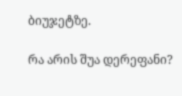ბიუჯეტზე.

რა არის შუა დერეფანი?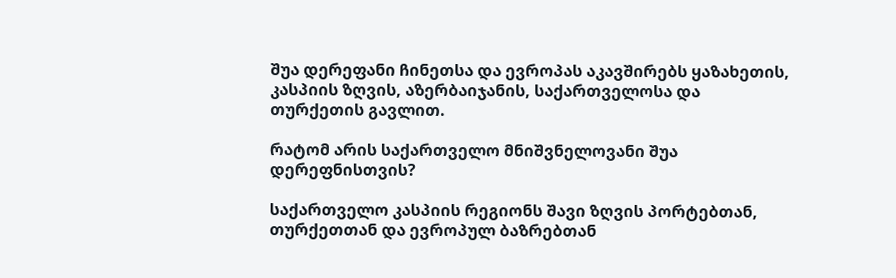შუა დერეფანი ჩინეთსა და ევროპას აკავშირებს ყაზახეთის, კასპიის ზღვის, აზერბაიჯანის, საქართველოსა და თურქეთის გავლით.

რატომ არის საქართველო მნიშვნელოვანი შუა დერეფნისთვის?

საქართველო კასპიის რეგიონს შავი ზღვის პორტებთან, თურქეთთან და ევროპულ ბაზრებთან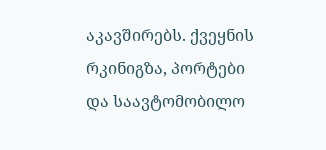აკავშირებს. ქვეყნის რკინიგზა, პორტები და საავტომობილო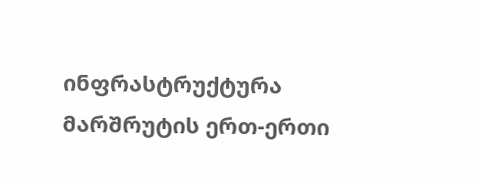ინფრასტრუქტურა მარშრუტის ერთ-ერთი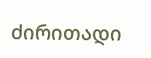ძირითადი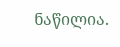ნაწილია.